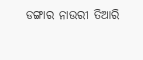ଡଙ୍ଗାର ନାଉରୀ ତିଆରି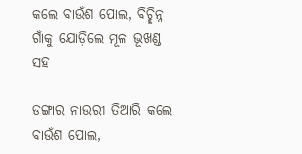କଲେ ବାଉଁଶ ପୋଲ, ବିଚ୍ଛିନ୍ନ ଗାଁକୁ ଯୋଡ଼ିଲେ ମୂଳ ଭୂଖଣ୍ଡ ସହ

ଡଙ୍ଗାର ନାଉରୀ ତିଆରି କଲେ ବାଉଁଶ ପୋଲ,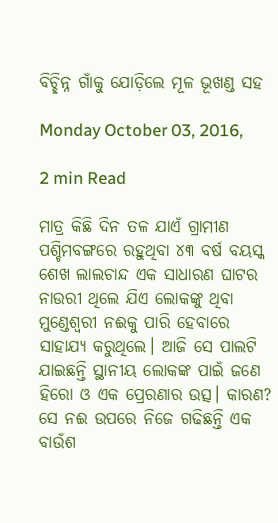ବିଚ୍ଛିନ୍ନ ଗାଁକୁ ଯୋଡ଼ିଲେ ମୂଳ ଭୂଖଣ୍ଡ ସହ

Monday October 03, 2016,

2 min Read

ମାତ୍ର କିଛି ଦିନ ତଳ ଯାଏଁ ଗ୍ରାମୀଣ ପଶ୍ଚିମବଙ୍ଗରେ ରହୁଥିବା ୪୩ ବର୍ଷ ବୟସ୍କ ଶେଖ ଲାଲଚାନ୍ଦ ଏକ ସାଧାରଣ ଘାଟର ନାଉରୀ ଥିଲେ ଯିଏ ଲୋକଙ୍କୁ ଥିବା ମୁଣ୍ଡେଶ୍ଵରୀ ନଈକୁ ପାରି ହେବାରେ ସାହାଯ୍ୟ କରୁଥିଲେ। ଆଜି ସେ ପାଲଟି ଯାଇଛନ୍ତି ସ୍ଥାନୀୟ ଲୋକଙ୍କ ପାଇଁ ଜଣେ ହିରୋ ଓ ଏକ ପ୍ରେରଣାର ଉତ୍ସ। କାରଣ? ସେ ନଈ ଉପରେ ନିଜେ ଗଢିଛନ୍ତି ଏକ ବାଉଁଶ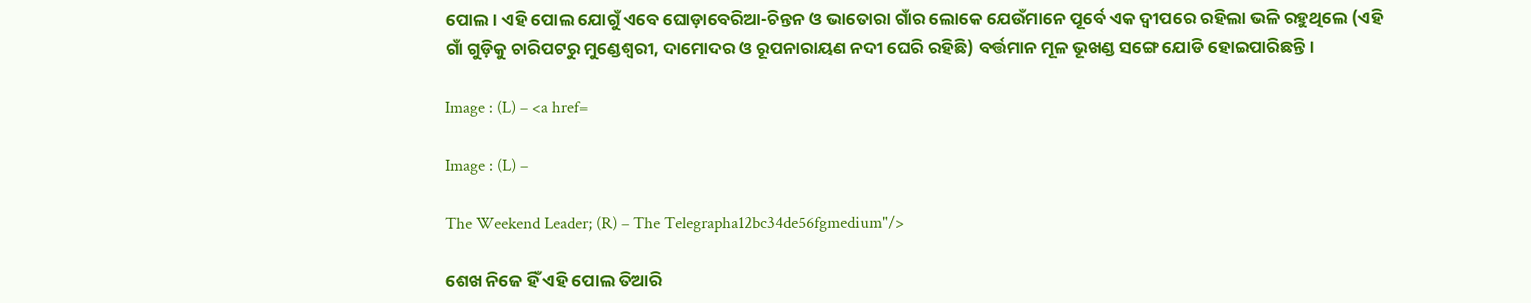ପୋଲ। ଏହି ପୋଲ ଯୋଗୁଁ ଏବେ ଘୋଡ଼ାବେରିଆ-ଚିନ୍ତନ ଓ ଭାତୋରା ଗାଁର ଲୋକେ ଯେଉଁମାନେ ପୂର୍ବେ ଏକ ଦ୍ଵୀପରେ ରହିଲା ଭଳି ରହୁଥିଲେ (ଏହି ଗାଁ ଗୁଡ଼ିକୁ ଚାରିପଟରୁ ମୁଣ୍ଡେଶ୍ଵରୀ, ଦାମୋଦର ଓ ରୂପନାରାୟଣ ନଦୀ ଘେରି ରହିଛି) ବର୍ତ୍ତମାନ ମୂଳ ଭୂଖଣ୍ଡ ସଙ୍ଗେ ଯୋଡି ହୋଇପାରିଛନ୍ତି।

Image : (L) – <a href=

Image : (L) –

The Weekend Leader; (R) – The Telegrapha12bc34de56fgmedium"/>

ଶେଖ ନିଜେ ହିଁ ଏହି ପୋଲ ତିଆରି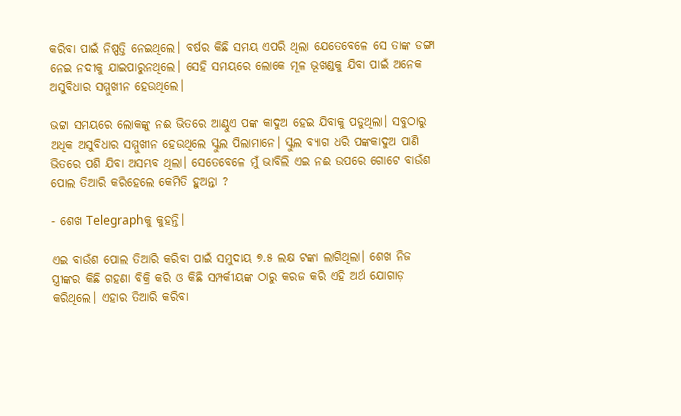କରିବା ପାଇଁ ନିଷ୍ପତ୍ତି ନେଇଥିଲେ। ବର୍ଷର କିଛି ସମୟ ଏପରି ଥିଲା ଯେତେବେଳେ ସେ ତାଙ୍କ ଡଙ୍ଗା ନେଇ ନଦୀକୁ ଯାଇପାରୁନଥିଲେ। ସେହି ସମୟରେ ଲୋକେ ମୂଳ ଭୂଖଣ୍ଡକୁ ଯିବା ପାଇଁ ଅନେକ ଅସୁବିଧାର ସମ୍ମୁଖୀନ ହେଉଥିଲେ।

ଭଟ୍ଟା ସମୟରେ ଲୋକଙ୍କୁ ନଈ ଭିତରେ ଆଣ୍ଠୁଏ ପଙ୍କ କାଦୁଅ ହେଇ ଯିବାକୁ ପଡୁଥିଲା। ସବୁଠାରୁ ଅଧିକ ଅସୁବିଧାର ସମ୍ମୁଖୀନ ହେଉଥିଲେ ସ୍କୁଲ ପିଲାମାନେ। ସ୍କୁଲ ବ୍ୟାଗ ଧରି ପଙ୍କକାଦୁଅ ପାଣି ଭିତରେ ପଶି ଯିବା ଅସମ୍ଭବ ଥିଲା। ସେତେବେଳେ ମୁଁ ଭାବିଲି ଏଇ ନଈ ଉପରେ ଗୋଟେ ବାଉଁଶ ପୋଲ ତିଆରି କରିହେଲେ କେମିତି ହୁଅନ୍ତା ?

- ଶେଖ Telegraphକୁ କୁହନ୍ତି।

ଏଇ ବାଉଁଶ ପୋଲ ତିଆରି କରିବା ପାଇଁ ସମୁଦାୟ ୭.୫ ଲକ୍ଷ ଟଙ୍କା ଲାଗିଥିଲା। ଶେଖ ନିଜ ସ୍ତ୍ରୀଙ୍କର କିଛି ଗହଣା ବିକ୍ରି କରି ଓ କିଛି ସମ୍ପର୍କୀୟଙ୍କ ଠାରୁ କରଜ କରି ଏହି ଅର୍ଥ ଯୋଗାଡ଼ କରିଥିଲେ। ଏହାର ତିଆରି କରିବା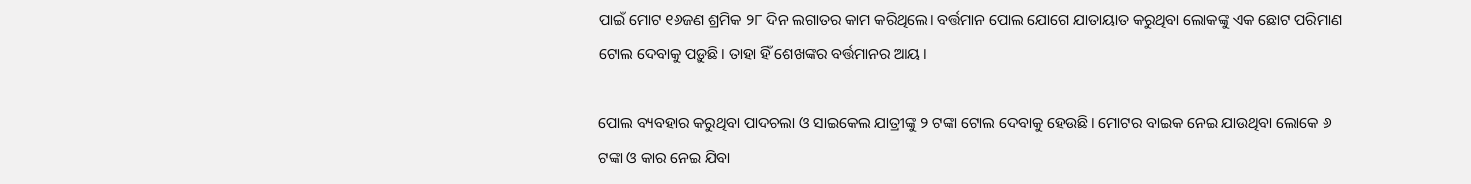ପାଇଁ ମୋଟ ୧୬ଜଣ ଶ୍ରମିକ ୨୮ ଦିନ ଲଗାତର କାମ କରିଥିଲେ। ବର୍ତ୍ତମାନ ପୋଲ ଯୋଗେ ଯାତାୟାତ କରୁଥିବା ଲୋକଙ୍କୁ ଏକ ଛୋଟ ପରିମାଣ ଟୋଲ ଦେବାକୁ ପଡ଼ୁଛି। ତାହା ହିଁ ଶେଖଙ୍କର ବର୍ତ୍ତମାନର ଆୟ।

ପୋଲ ବ୍ୟବହାର କରୁଥିବା ପାଦଚଲା ଓ ସାଇକେଲ ଯାତ୍ରୀଙ୍କୁ ୨ ଟଙ୍କା ଟୋଲ ଦେବାକୁ ହେଉଛି। ମୋଟର ବାଇକ ନେଇ ଯାଉଥିବା ଲୋକେ ୬ ଟଙ୍କା ଓ କାର ନେଇ ଯିବା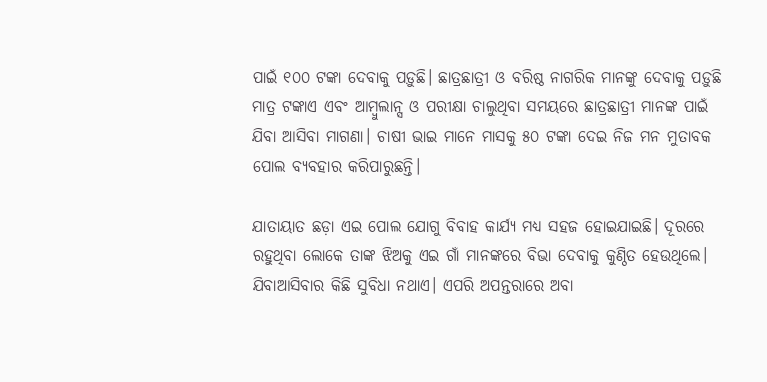ପାଇଁ ୧୦୦ ଟଙ୍କା ଦେବାକୁ ପଡ଼ୁଛି। ଛାତ୍ରଛାତ୍ରୀ ଓ ବରିଷ୍ଠ ନାଗରିକ ମାନଙ୍କୁ ଦେବାକୁ ପଡ଼ୁଛି ମାତ୍ର ଟଙ୍କାଏ ଏବଂ ଆମ୍ବୁଲାନ୍ସ ଓ ପରୀକ୍ଷା ଚାଲୁଥିବା ସମୟରେ ଛାତ୍ରଛାତ୍ରୀ ମାନଙ୍କ ପାଇଁ ଯିବା ଆସିବା ମାଗଣା। ଚାଷୀ ଭାଇ ମାନେ ମାସକୁ ୫୦ ଟଙ୍କା ଦେଇ ନିଜ ମନ ମୁତାବକ ପୋଲ ବ୍ୟବହାର କରିପାରୁଛନ୍ତି।

ଯାତାୟାତ ଛଡ଼ା ଏଇ ପୋଲ ଯୋଗୁ ବିବାହ କାର୍ଯ୍ୟ ମଧ୍ୟ ସହଜ ହୋଇଯାଇଛି। ଦୂରରେ ରହୁଥିବା ଲୋକେ ତାଙ୍କ ଝିଅକୁ ଏଇ ଗାଁ ମାନଙ୍କରେ ବିଭା ଦେବାକୁ କୁଣ୍ଠିତ ହେଉଥିଲେ। ଯିବାଆସିବାର କିଛି ସୁବିଧା ନଥାଏ। ଏପରି ଅପନ୍ତରାରେ ଅବା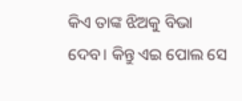କିଏ ତାଙ୍କ ଝିଅକୁ ବିଭା ଦେବ। କିନ୍ତୁ ଏଇ ପୋଲ ସେ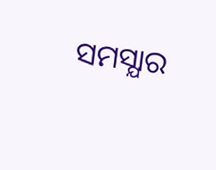ସମସ୍ଯାର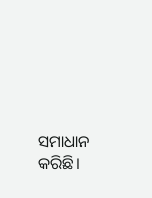ସମାଧାନ କରିଛି।